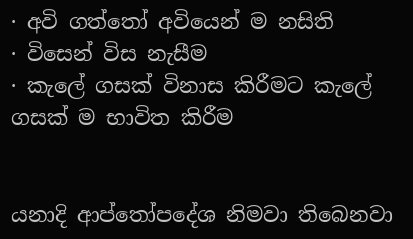· අවි ගත්තෝ අවියෙන් ම නසිති
· විසෙන් විස නැසීම
· කැලේ ගසක් විනාස කිරීමට කැලේ ගසක් ම භාවිත කිරීම


යනාදි ආප්තෝපදේශ නිමවා තිබෙනවා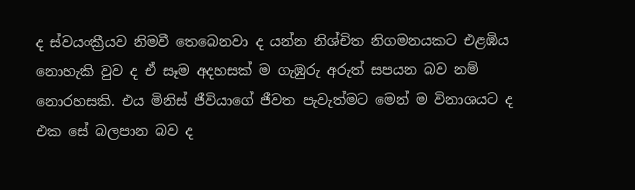ද ස්වයංක්‍රීයව නිමවී තෙබෙනවා ද යන්න නිශ්චිත නිගමනයකට එළඹිය නොහැකි වුව ද ඒ සෑම අදහසක් ම ගැඹුරු අරුත් සපයන බව නම් නොරහසකි. එය මිනිස් ජීවියාගේ ජීවත පැවැත්මට මෙන් ම විනාශයට ද එක සේ බලපාන බව ද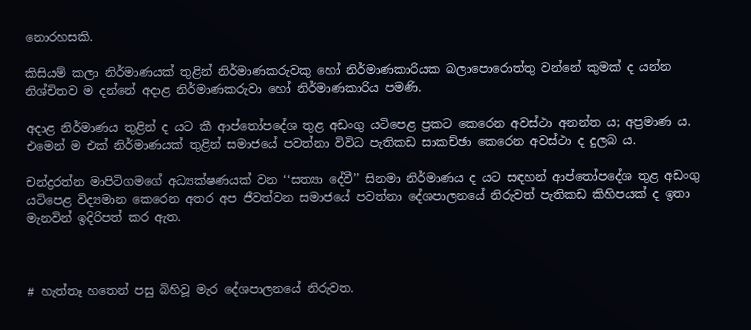නොරහසකි.

කිසියම් කලා නිර්මාණයක් තුළින් නිර්මාණකරුවකු හෝ නිර්මාණකාරියක බලාපොරොත්තු වන්නේ කුමක් ද යන්න නිශ්චිතව ම දන්නේ අදාළ නිර්මාණකරුවා හෝ නිර්මාණකාරිය පමණි.

අදාළ නිර්මාණය තුළින් ද යට කී ආප්තෝපදේශ තුළ අඩංගු යටිපෙළ ප්‍රකට කෙරෙන අවස්ථා අනන්ත ය; අප්‍රමාණ ය. එමෙන් ම එක් නිර්මාණයක් තුළින් සමාජයේ පවත්නා විවිධ පැතිකඩ සාකච්ඡා කෙරෙන අවස්ථා ද දුලබ ය.

චන්ද්‍රරත්න මාපිටිගමගේ අධ්‍යක්ෂණයක් වන ‘‘සත්‍යා දේවී’’ සිනමා නිර්මාණය ද යට සඳහන් ආප්තෝපදේශ තුළ අඩංගු යටිපෙළ විද්‍යමාන කෙරෙන අතර අප ජීවත්වන සමාජයේ පවත්නා දේශපාලනයේ නිරුවත් පැතිකඩ කිහිපයක් ද ඉතා මැනවින් ඉදිරිපත් කර ඇත.



# හැත්තෑ හතෙන් පසු බිහිවූ මැර දේශපාලනයේ නිරුවත.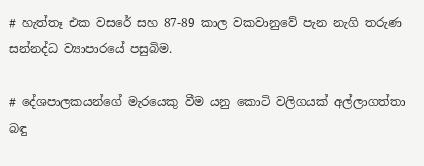# හැත්තෑ එක වසරේ සහ 87-89 කාල වකවානුවේ පැන නැගි තරුණ සන්නද්ධ ව්‍යාපාරයේ පසුබිම.

# දේශපාලකයන්ගේ මැරයෙකු වීම යනු කොටි වලිගයක් අල්ලාගත්තා බඳු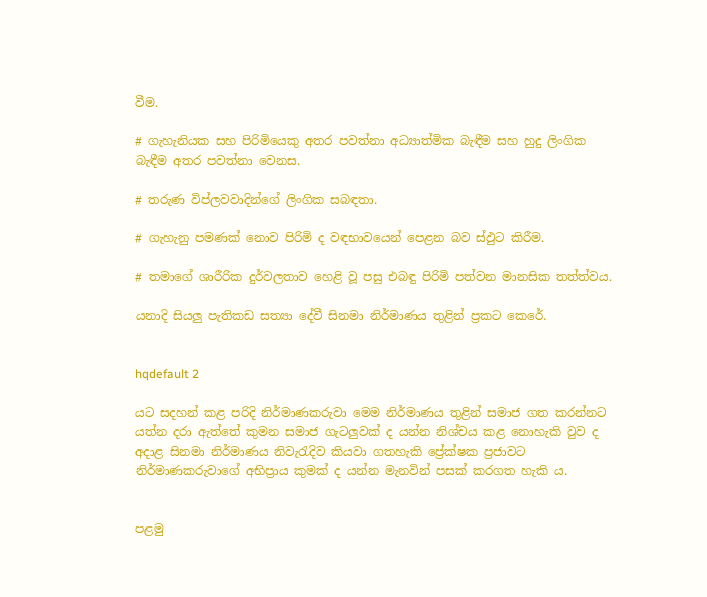වීම.

# ගැහැනියක සහ පිරිමියෙකු අතර පවත්නා අධ්‍යාත්මික බැඳීම සහ හුදු ලිංගික බැඳීම අතර පවත්නා වෙනස.

# තරුණ විප්ලවවාදින්ගේ ලිංගික සබඳතා.

# ගැහැනු පමණක් නොව පිරිමි ද වඳභාවයෙන් පෙළන බව ස්ඵුට කිරීම.

# තමාගේ ශාරීරික දුර්වලතාව හෙළි වූ පසු එබඳු පිරිමි පත්වන මානසික තත්ත්වය.

යනාදි සියලු පැතිකඩ සත්‍යා දේවී සිනමා නිර්මාණය තුළින් ප්‍රකට කෙරේ.


hqdefault 2

යට සදහන් කළ පරිදි නිර්මාණකරුවා මෙම නිර්මාණය තුළින් සමාජ ගත කරන්නට යත්න දරා ඇත්තේ කුමන සමාජ ගැටලුවක් ද යන්න නිශ්චය කළ නොහැකි වුව ද අදාළ සිනමා නිර්මාණය නිවැරැදිව කියවා ගතහැකි ප්‍රේක්ෂක ප්‍රජාවට නිර්මාණකරුවාගේ අභිප්‍රාය කුමක් ද යන්න මැනවින් පසක් කරගත හැකි ය.


පළමු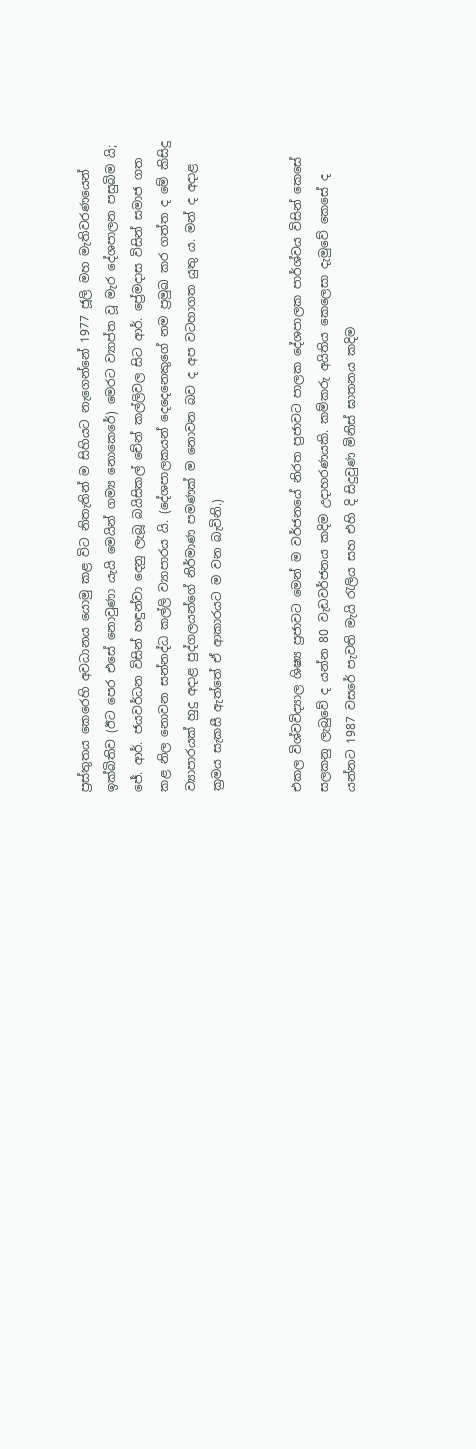ප්‍රස්තුතය කෙරෙහි අවධානය යොමු කළ විට නිතැතින් ම සිහියට නැගෙන්නේ 1977 ජූලි මහ මැතිවරණයෙන් ඉක්බිතිව (ඊට පෙර එසේ නොවුණා යැයි මෙයින් ගම්‍ය නොකෙරේ) මෙරට ව්‍යාප්ත වූ මැර දේශපාලන පසුබිම යි; ජේ. ආර්. ජයවර්ධන විසින් හඳුන්වා දෙනු ලැබූ බයිසිකල් චේන් කල්ලිවල සිට ආර්. ප්‍රේමදාස විසින් සමාජ ගත කළ නිල නොවන සන්නද්ධ කල්ලි ව්‍යාපාරය යි. (දේශපාලකයන් දෙදෙනෙකුගේ නම ප්‍රමුඛ කර ගත්ත ද මේ කිසිදු ව්‍යාපාරයක් හුදු අදාළ පුද්ගලයන්ගේ නිර්මාණ පමණක් ම නොවන බව ද අප වටහාගත යුතු ය. මන් ද අදාළ ක්‍රමය සැකසී ඇත්තේ ඒ ආකාරයට ම වන බැවිනි.)


එකල විශ්වවිද්‍යාල ශිෂ්‍ය ප්‍රජාවට මෙන් ම වර්ජනයේ නිරත ප්‍රජාවට පාලක දේශපාලක පාර්ශ්වය විසින් කෙසේ සලකනු ලැබුවේ ද යන්න 80 වැඩවර්ජනය කදිම උදාහරණයකි. කම්කරු අයිතිය කෙලෙසා දැමුවේ කෙසේ ද යන්නට 1987 වසරේ පැවති මැයි රැලිය සහ එහි දි සිදුවුණ මිනිස් ඝාතනය කදිම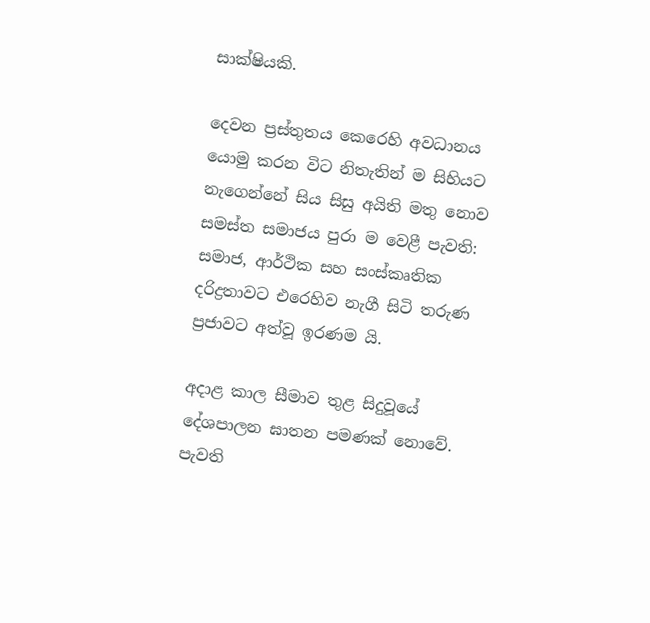සාක්ෂියකි.

දෙවන ප්‍රස්තුතය කෙරෙහි අවධානය යොමු කරන විට නිතැතින් ම සිහියට නැගෙන්නේ සිය සිසු අයිති මතු නොව සමස්ත සමාජය පුරා ම වෙළී පැවති: සමාජ, ආර්ථික සහ සංස්කෘතික දරිද්‍රතාවට එරෙහිව නැගී සිටි තරුණ ප්‍රජාවට අත්වූ ඉරණම යි.

අදාළ කාල සීමාව තුළ සිදුවූයේ දේශපාලන ඝාතන පමණක් නොවේ. පැවති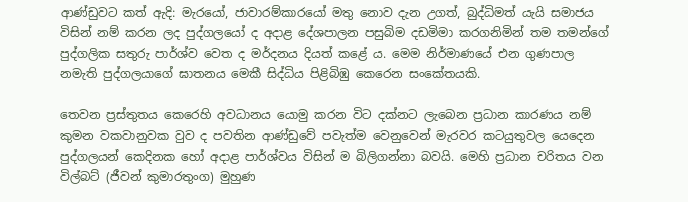ආණ්ඩුවට කත් ඇදි: මැරයෝ, ජාවාරම්කාරයෝ මතු නොව දැන උගත්, බුද්ධිමත් යැයි සමාජය විසින් නම් කරන ලද පුද්ගලයෝ ද අදාළ දේශපාලන පසුබිම දඩමිමා කරගනිමින් තම තමන්ගේ පුද්ගලික සතුරු පාර්ශ්ව වෙත ද මර්දනය දියත් කළේ ය. මෙම නිර්මාණයේ එන ගුණපාල නමැති පුද්ගලයාගේ ඝාතනය මෙකී සිද්ධිය පිළිබිඹු කෙරෙන සංකේතයකි.

තෙවන ප්‍රස්තුතය කෙරෙහි අවධානය යොමු කරන විට දක්නට ලැබෙන ප්‍රධාන කාරණය නම් කුමන වකවානුවක වුව ද පවතින ආණ්ඩුවේ පවැත්ම වෙනුවෙන් මැරවර කටයුතුවල යෙදෙන පුද්ගලයන් කෙදිනක හෝ අදාළ පාර්ශ්වය විසින් ම බිලිගන්නා බවයි. මෙහි ප්‍රධාන චරිතය වන විල්බට් (ජීවන් කුමාරතුංග) මුහුණ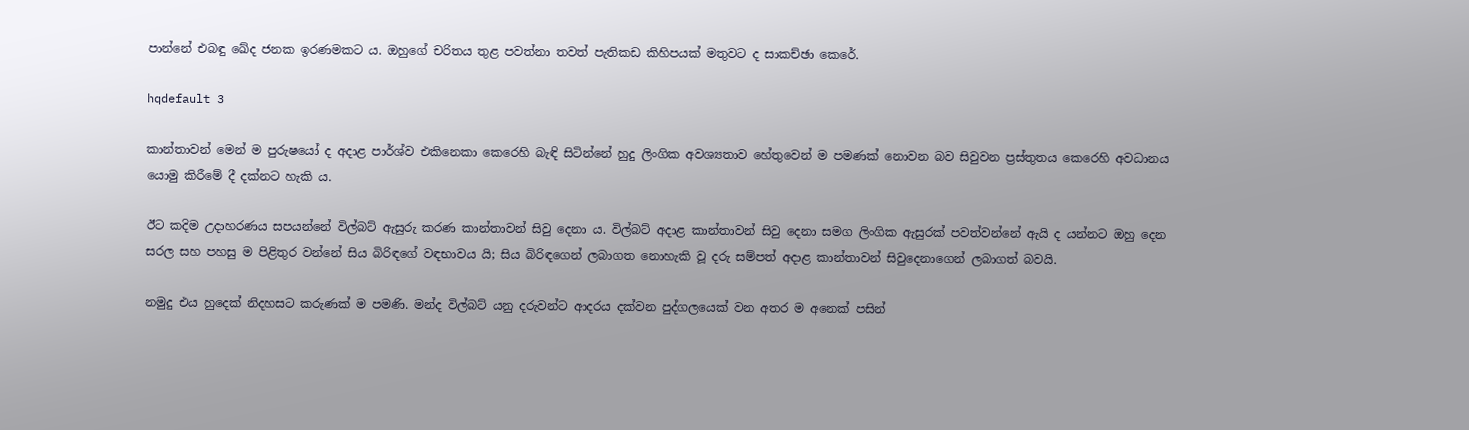පාන්නේ එබඳු ඛේද ජනක ඉරණමකට ය. ඔහුගේ චරිතය තුළ පවත්නා තවත් පැතිකඩ කිහිපයක් මතුවට ද සාකච්ඡා කෙරේ.

hqdefault 3

කාන්තාවන් මෙන් ම පුරුෂයෝ ද අදාළ පාර්ශ්ව එකිනෙකා කෙරෙහි බැඳි සිටින්නේ හුදු ලිංගික අවශ්‍යතාව හේතුවෙන් ම පමණක් නොවන බව සිවුවන ප්‍රස්තුතය කෙරෙහි අවධානය යොමු කිරීමේ දී දක්නට හැකි ය.

ඊට කදිම උදාහරණය සපයන්නේ විල්බට් ඇසුරු කරණ කාන්තාවන් සිවු දෙනා ය. විල්බට් අදාළ කාන්තාවන් සිවු දෙනා සමග ලිංගික ඇසුරක් පවත්වන්නේ ඇයි ද යන්නට ඔහු දෙන සරල සහ පහසු ම පිළිතුර වන්නේ සිය බිරිඳගේ වඳභාවය යි; සිය බිරිඳගෙන් ලබාගත නොහැකි වූ දරු සම්පත් අදාළ කාන්තාවන් සිවුදෙනාගෙන් ලබාගත් බවයි.

නමුදු එය හුදෙක් නිදහසට කරුණක් ම පමණි. මන්ද විල්බට් යනු දරුවන්ට ආදරය දක්වන පුද්ගලයෙක් වන අතර ම අනෙක් පසින්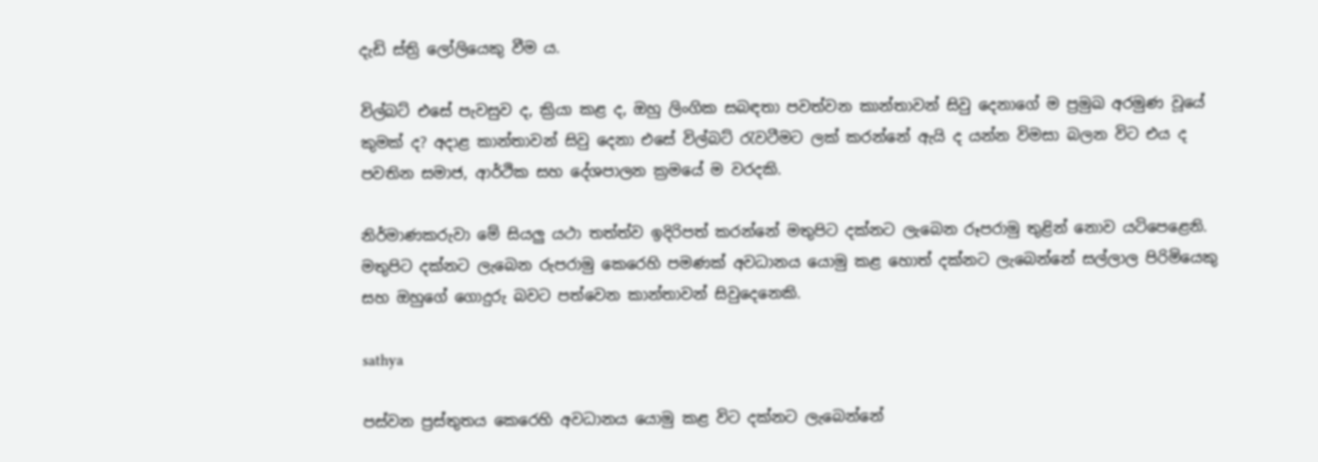දැඩි ස්ත්‍රි ලෝලියෙකු වීම ය.

විල්බට් එසේ පැවසුව ද, ක්‍රියා කළ ද, ඔහු ලිංගික සබඳතා පවත්වන කාන්තාවන් සිවු දෙනාගේ ම ප්‍රමුඛ අරමුණ වූයේ කුමක් ද? අදාළ කාන්තාවන් සිවු දෙනා එසේ විල්බට් රැවටීමට ලක් කරන්නේ ඇයි ද යන්න විමසා බලන විට එය ද පවතින සමාජ, ආර්ථික සහ දේශපාලන ක්‍රමයේ ම වරදකි.

නිර්මාණකරුවා මේ සියලු යථා තත්ත්ව ඉදිරිපත් කරන්නේ මතුපිට දක්නට ලැබෙන රූපරාමු තුළින් නොව යටිපෙළෙනි. මතුපිට දක්නට ලැබෙන රුපරාමු කෙරෙහි පමණක් අවධානය යොමු කළ හොත් දක්නට ලැබෙන්නේ සල්ලාල පිරිමියෙකු සහ ඔහුගේ ගොදුරු බවට පත්වෙන කාන්තාවන් සිවුදෙනෙකි.

sathya

පස්වන ප්‍රස්තුතය කෙරෙහි අවධානය යොමු කළ විට දක්නට ලැබෙන්නේ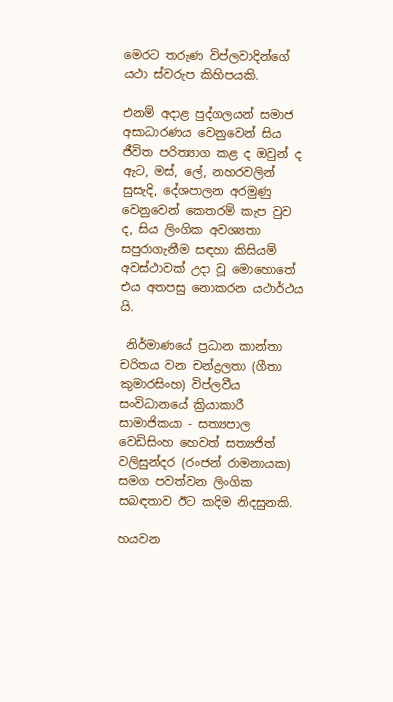මෙරට තරුණ විප්ලවාදින්ගේ යථා ස්වරුප කිහිපයකි.

එනම් අදාළ පුද්ගලයන් සමාජ අසාධාරණය වෙනුවෙන් සිය ජීවිත පරිත්‍යාග කළ ද ඔවුන් ද ඇට, මස්, ලේ, නහරවලින් සුසැදි, දේශපාලන අරමුණු වෙනුවෙන් කෙතරම් කැප වුව ද, සිය ලිංගික අවශ්‍යතා සපුරාගැනීම සඳහා කිසියම් අවස්ථාවක් උදා වූ මොහොතේ එය අතපසු නොකරන යථාර්ථය යි.

 නිර්මාණයේ ප්‍රධාන කාන්තා චරිතය වන චන්ද්‍රලතා (ගීතා කුමාරසිංහ) විප්ලවීය සංවිධානයේ ක්‍රියාකාරී සාමාජිකයා - සත්‍යපාල වෙඩිසිංහ හෙවත් සත්‍යජිත් වලිසුන්දර (රංජන් රාමනායක) සමග පවත්වන ලිංගික සබඳතාව ඊට කදිම නිදසුනකි.

හයවන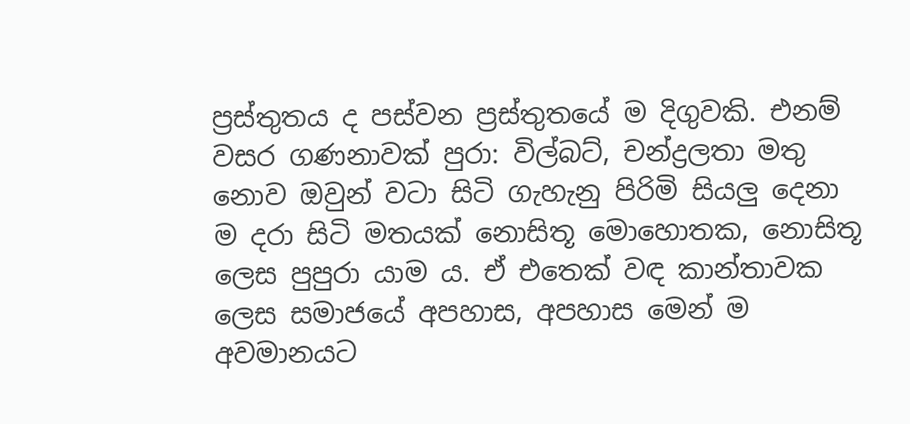ප්‍රස්තුතය ද පස්වන ප්‍රස්තුතයේ ම දිගුවකි. එනම් වසර ගණනාවක් පුරා: විල්බට්, චන්ද්‍රලතා මතු නොව ඔවුන් වටා සිටි ගැහැනු පිරිමි සියලු දෙනා ම දරා සිටි මතයක් නොසිතූ මොහොතක, නොසිතූ ලෙස පුපුරා යාම ය. ඒ එතෙක් වඳ කාන්තාවක ලෙස සමාජයේ අපහාස, අපහාස මෙන් ම අවමානයට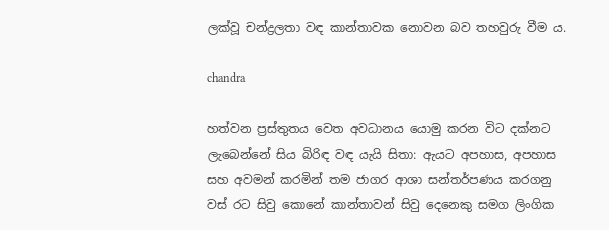ලක්වූ චන්ද්‍රලතා වඳ කාන්තාවක නොවන බව තහවුරු වීම ය.

chandra

හත්වන ප්‍රස්තුතය වෙත අවධානය යොමු කරන විට දක්නට ලැබෙන්නේ සිය බිරිඳ වඳ යැයි සිතා: ඇයට අපහාස, අපහාස සහ අවමන් කරමින් තම ජාගර ආශා සන්තර්පණය කරගනු වස් රට සිවු කොනේ කාන්තාවන් සිවු දෙනෙකු සමග ලිංගික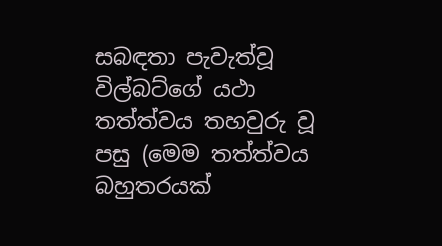සබඳතා පැවැත්වූ විල්බට්ගේ යථා තත්ත්වය තහවුරු වූ පසු (මෙම තත්ත්වය බහුතරයක්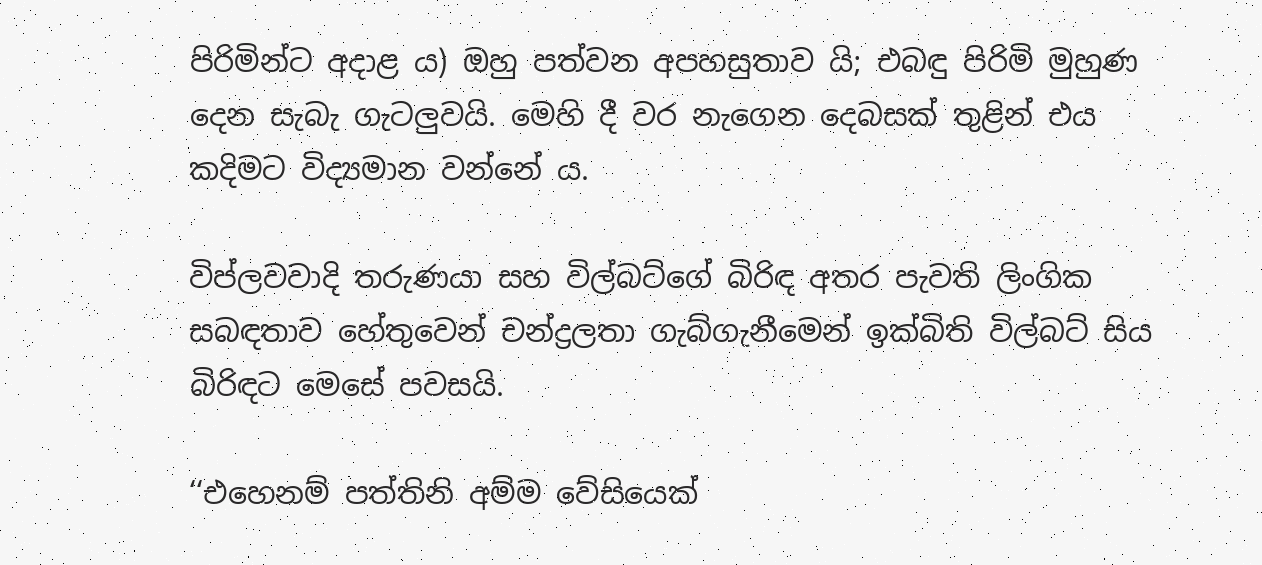පිරිමින්ට අදාළ ය) ඔහු පත්වන අපහසුතාව යි; එබඳු පිරිමි මුහුණ දෙන සැබැ ගැටලුවයි. මෙහි දී වර නැගෙන දෙබසක් තුළින් එය කදිමට විද්‍යමාන වන්නේ ය.

විප්ලවවාදි තරුණයා සහ විල්බට්ගේ බිරිඳ අතර පැවති ලිංගික සබඳතාව හේතුවෙන් චන්ද්‍රලතා ගැබ්ගැනීමෙන් ඉක්බිති විල්බට් සිය බිරිඳට මෙසේ පවසයි.

‘‘එහෙනම් පත්තිනි අම්ම වේසියෙක්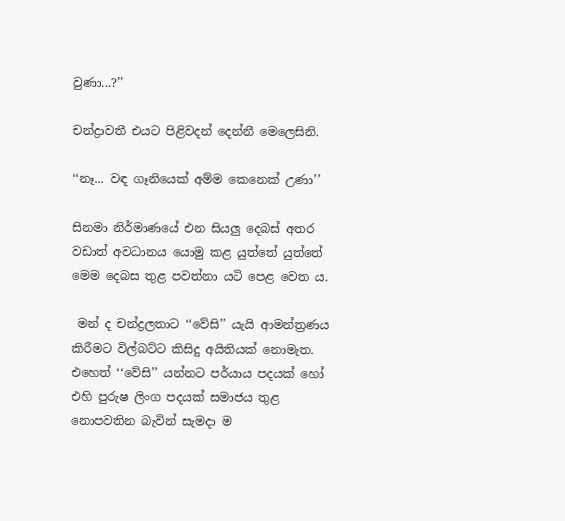වුණා...?’’

චන්ද්‍රාවතී එයට පිළිවදන් දෙන්නී මෙලෙසිනි.

‘‘නෑ... වඳ ගෑනියෙක් අම්ම කෙනෙක් උණා’’

සිනමා නිර්මාණයේ එන සියලු දෙබස් අතර වඩාත් අවධානය යොමු කළ යුත්තේ යුත්තේ මෙම දෙබස තුළ පවත්නා යටි පෙළ වෙත ය.

 මන් ද චන්ද්‍රලතාට ‘‘වේසි’’ යැයි ආමන්ත්‍රණය කිරීමට විල්බට්ට කිසිදු අයිතියක් නොමැත. එහෙත් ‘‘වේසි’’ යන්නට පර්යාය පදයක් හෝ එහි පුරුෂ ලිංග පදයක් සමාජය තුළ නොපවතින බැවින් සැමදා ම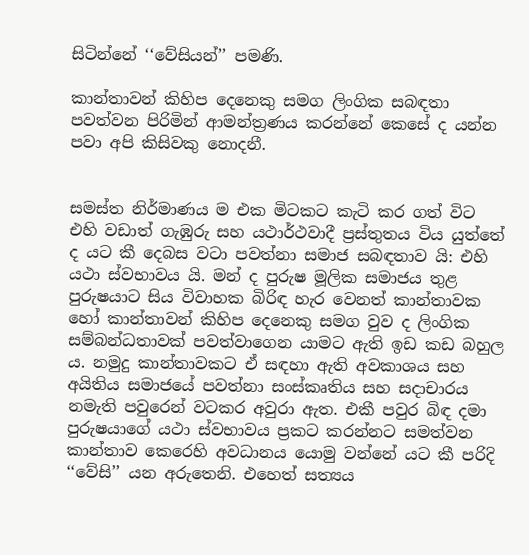සිටින්නේ ‘‘වේසියන්’’ පමණි.

කාන්තාවන් කිහිප දෙනෙකු සමග ලිංගික සබඳතා පවත්වන පිරිමින් ආමන්ත්‍රණය කරන්නේ කෙසේ ද යන්න පවා අපි කිසිවකු නොදනී.


සමස්ත නිර්මාණය ම එක මිටකට කැටි කර ගත් විට එහි වඩාත් ගැඹුරු සහ යථාර්ථවාදී ප්‍රස්තුතය විය යුත්තේ ද යට කී දෙබස වටා පවත්නා සමාජ සබඳතාව යි: එහි යථා ස්වභාවය යි. මන් ද පුරුෂ මූලික සමාජය තුළ පුරුෂයාට සිය විවාහක බිරිඳ හැර වෙනත් කාන්තාවක හෝ කාන්තාවන් කිහිප දෙනෙකු සමග වුව ද ලිංගික සම්බන්ධතාවක් පවත්වාගෙන යාමට ඇති ඉඩ කඩ බහුල ය. නමුදු කාන්තාවකට ඒ සඳහා ඇති අවකාශය සහ අයිතිය සමාජයේ පවත්නා සංස්කෘතිය සහ සදාචාරය නමැති පවුරෙන් වටකර අවුරා ඇත. එකී පවුර බිඳ දමා පුරුෂයාගේ යථා ස්වභාවය ප්‍රකට කරන්නට සමත්වන කාන්තාව කෙරෙහි අවධානය යොමු වන්නේ යට කී පරිදි ‘‘වේසි’’ යන අරුතෙනි. එහෙත් සත්‍යය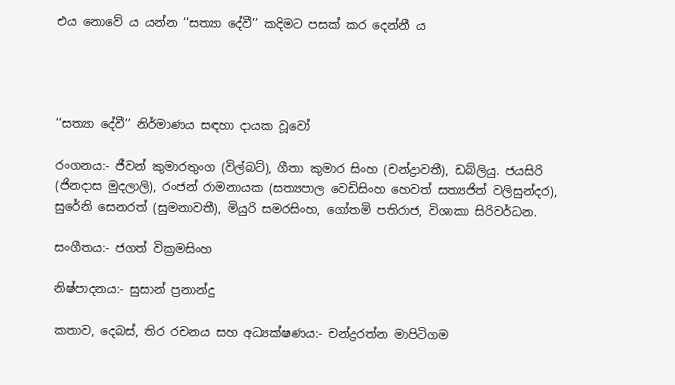එය නොවේ ය යන්න ‘‘සත්‍යා දේවී’’ කදිමට පසක් කර දෙන්නී ය




‘‘සත්‍යා දේවී’’ නිර්මාණය සඳහා දායක වූවෝ

රංගනය:- ජීවන් කුමාරතුංග (විල්බට්), ගීතා කුමාර සිංහ (චන්ද්‍රාවතී), ඩබ්ලියු. ජයසිරි (ජිනදාස මුදලාලි), රංජන් රාමනායක (සත්‍යපාල වෙඩිසිංහ හෙවත් සත්‍යජිත් වලිසුන්දර), සුරේනි සෙනරත් (සුමනාවතී), මියුරි සමරසිංහ, ගෝතමි පතිරාජ, විශාකා සිරිවර්ධන.

සංගීතය:- ජගත් වික්‍රමසිංහ

නිෂ්පාදනය:- සුසාන් ප්‍රනාන්දු

කතාව, දෙබස්, තිර රචනය සහ අධ්‍යක්ෂණය:- චන්ද්‍රරත්න මාපිටිගම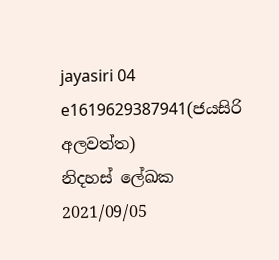jayasiri 04 e1619629387941(ජයසිරි අලවත්ත)
නිදහස් ලේඛක
2021/09/05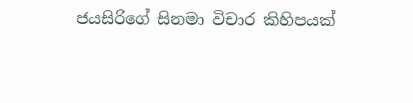ජයසිරිගේ සිනමා විචාර කිහිපයක්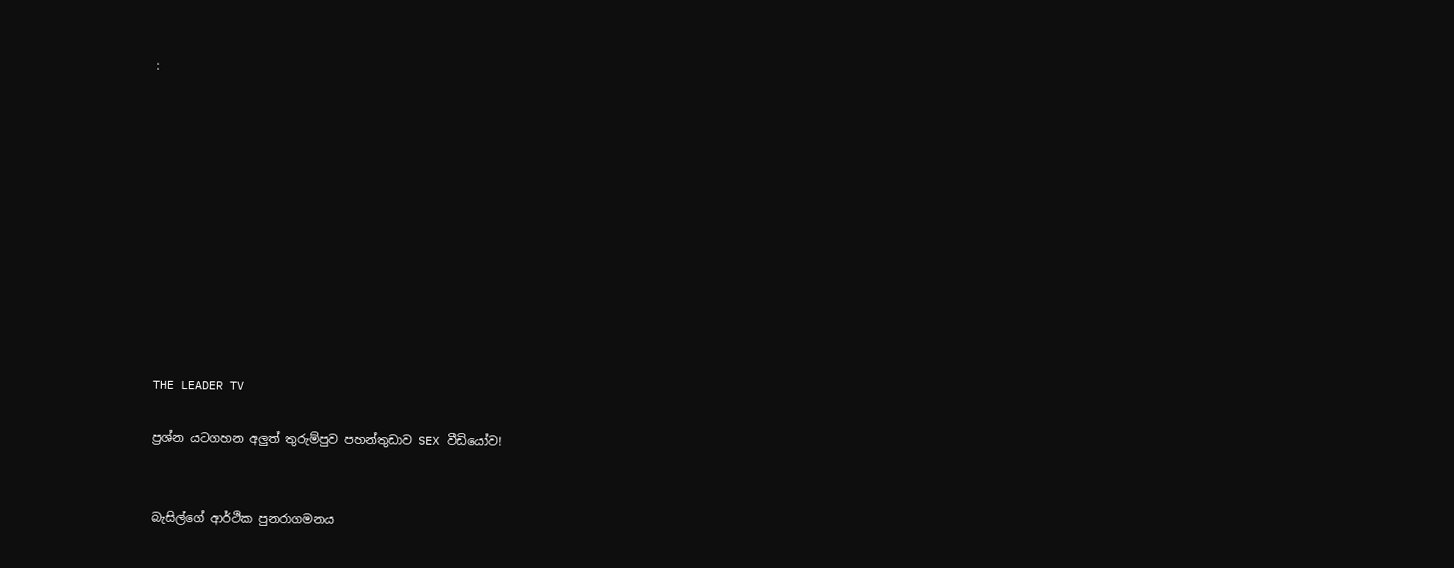:











THE LEADER TV

ප්‍රශ්න යටගහන අලුත් තුරුම්පුව පහන්තුඩාව SEX වීඩියෝව!


බැසිල්ගේ ආර්ථික පුනරාගමනය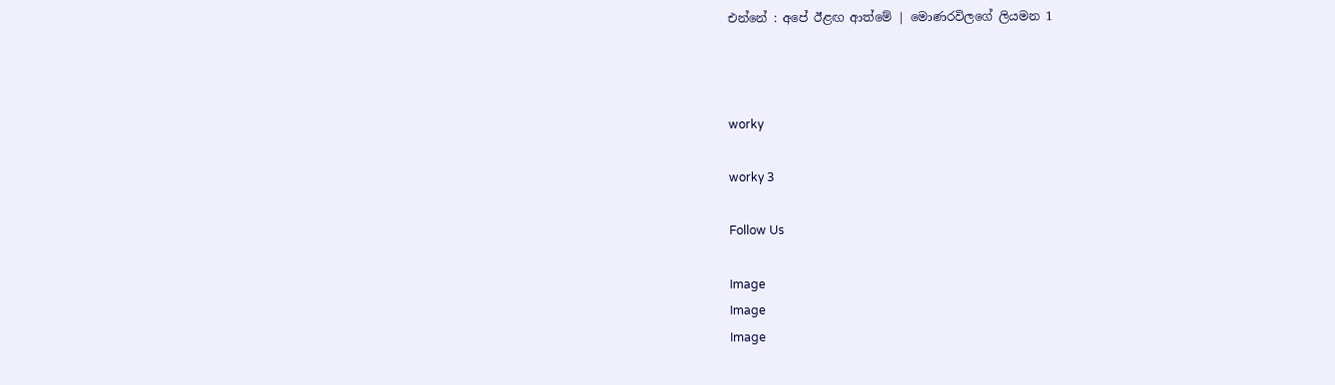එන්නේ : අපේ ඊළඟ ආත්මේ | මොණරවිලගේ ලියමන 1



worky

worky 3

Follow Us

Image
Image
Image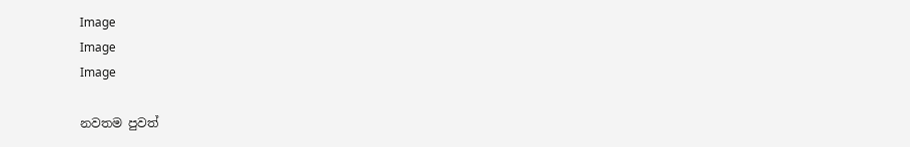Image
Image
Image

නවතම පුවත්